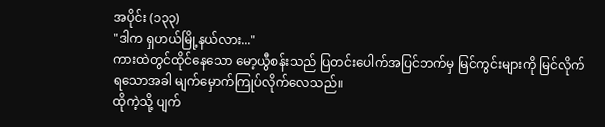အပိုင်း (၁၃၃)
"ဒါက ရှဟယ်မြို့နယ်လား..."
ကားထဲတွင်ထိုင်နေသော မော့ယွီစန်းသည် ပြတင်းပေါက်အပြင်ဘက်မှ မြင်ကွင်းများကို မြင်လိုက်ရသောအခါ မျက်မှောက်ကြုပ်လိုက်လေသည်။
ထိုကဲ့သို့ ပျက်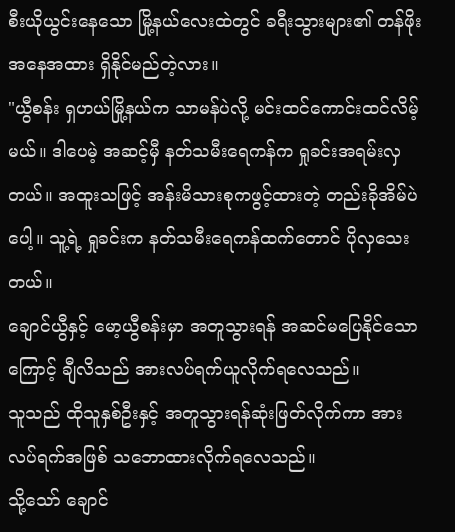စီးယိုယွင်းနေသော မြို့နယ်လေးထဲတွင် ခရီးသွားများ၏ တန်ဖိုးအနေအထား ရှိနိုင်မည်တဲ့လား။
"ယွီစန်း ရှဟယ်မြို့နယ်က သာမန်ပဲလို့ မင်းထင်ကောင်းထင်လိမ့်မယ်။ ဒါပေမဲ့ အဆင့်မှီ နတ်သမီးရေကန်က ရှုခင်းအရမ်းလှတယ်။ အထူးသဖြင့် အန်းမိသားစုကဖွင့်ထားတဲ့ တည်းခိုအိမ်ပဲပေါ့။ သူ့ရဲ့ ရှုခင်းက နတ်သမီးရေကန်ထက်တောင် ပိုလှသေးတယ်။
ချောင်ယွီနှင့် မော့ယွီစန်းမှာ အတူသွားရန် အဆင်မပြေနိုင်သောကြောင့် ချီလိသည် အားလပ်ရက်ယူလိုက်ရလေသည်။
သူသည် ထိုသူနှစ်ဦးနှင့် အတူသွားရန်ဆုံးဖြတ်လိုက်ကာ အားလပ်ရက်အဖြစ် သဘောထားလိုက်ရလေသည်။
သို့သော် ချောင်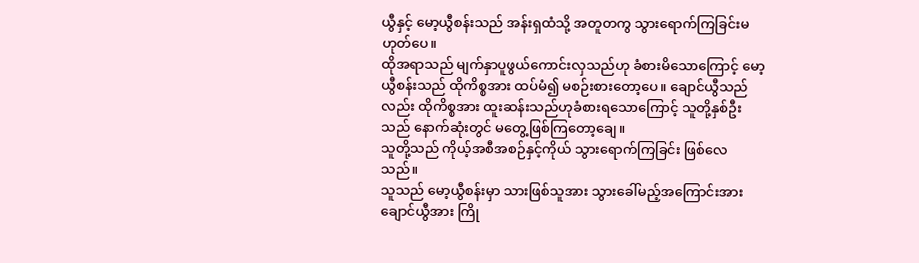ယွီနှင့် မော့ယွီစန်းသည် အန်းရှထံသို့ အတူတကွ သွားရောက်ကြခြင်းမဟုတ်ပေ။
ထိုအရာသည် မျက်နှာပူဖွယ်ကောင်းလှသည်ဟု ခံစားမိသောကြောင့် မော့ယွီစန်းသည် ထိုကိစ္စအား ထပ်မံ၍ မစဉ်းစားတော့ပေ။ ချောင်ယွီသည်လည်း ထိုကိစ္စအား ထူးဆန်းသည်ဟုခံစားရသောကြောင့် သူတို့နှစ်ဦးသည် နောက်ဆုံးတွင် မတွေ့ဖြစ်ကြတော့ချေ။
သူတို့သည် ကိုယ့်အစီအစဉ်နှင့်ကိုယ် သွားရောက်ကြခြင်း ဖြစ်လေသည်။
သူသည် မော့ယွီစန်းမှာ သားဖြစ်သူအား သွားခေါ်မည့်အကြောင်းအား ချောင်ယွီအား ကြို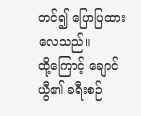တင်၍ ပြောပြထားလေသည်။
ထို့ကြောင့် ချောင်ယွီ၏ ခရီးစဉ်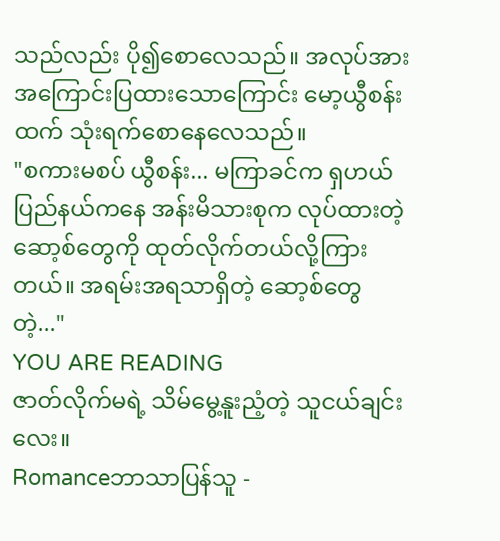သည်လည်း ပို၍စောလေသည်။ အလုပ်အား အကြောင်းပြထားသောကြောင်း မော့ယွီစန်းထက် သုံးရက်စောနေလေသည်။
"စကားမစပ် ယွီစန်း... မကြာခင်က ရှဟယ်ပြည်နယ်ကနေ အန်းမိသားစုက လုပ်ထားတဲ့ ဆော့စ်တွေကို ထုတ်လိုက်တယ်လို့ကြားတယ်။ အရမ်းအရသာရှိတဲ့ ဆော့စ်တွေတဲ့..."
YOU ARE READING
ဇာတ်လိုက်မရဲ့ သိမ်မွေ့နူးညံ့တဲ့ သူငယ်ချင်းလေး။
Romanceဘာသာပြန်သူ -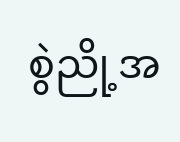စွဲညို့အ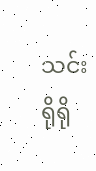သင်း ရိုရို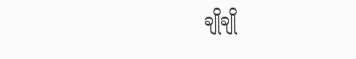ချိုချို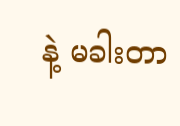နဲ့ မခါးတာ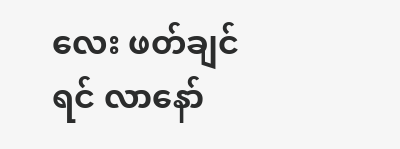လေး ဖတ်ချင်ရင် လာနော်